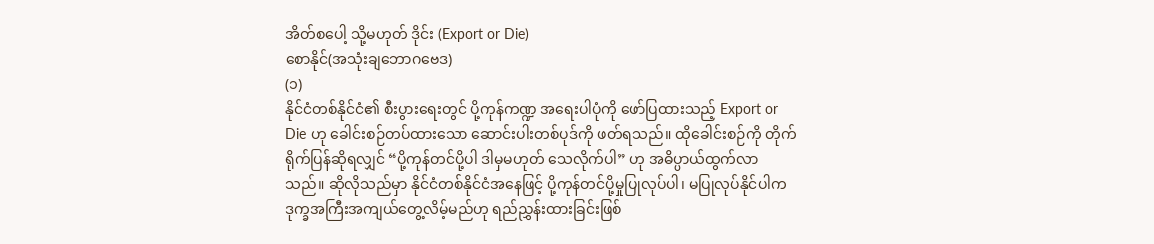အိတ်စပေါ့ သို့မဟုတ် ဒိုင်း (Export or Die)
စောနိုင်(အသုံးချဘောဂဗေဒ)
(၁)
နိုင်ငံတစ်နိုင်ငံ၏ စီးပွားရေးတွင် ပို့ကုန်ကဏ္ဍ အရေးပါပုံကို ဖော်ပြထားသည့် Export or Die ဟု ခေါင်းစဉ်တပ်ထားသော ဆောင်းပါးတစ်ပုဒ်ကို ဖတ်ရသည်။ ထိုခေါင်းစဉ်ကို တိုက်ရိုက်ပြန်ဆိုရလျှင် “ပို့ကုန်တင်ပို့ပါ ဒါမှမဟုတ် သေလိုက်ပါ” ဟု အဓိပ္ပာယ်ထွက်လာသည်။ ဆိုလိုသည်မှာ နိုင်ငံတစ်နိုင်ငံအနေဖြင့် ပို့ကုန်တင်ပို့မှုပြုလုပ်ပါ၊ မပြုလုပ်နိုင်ပါက ဒုက္ခအကြီးအကျယ်တွေ့လိမ့်မည်ဟု ရည်ညွှန်းထားခြင်းဖြစ်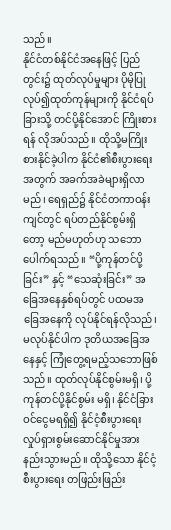သည်။
နိုင်ငံတစ်နိုင်ငံအနေဖြင့် ပြည်တွင်း၌ ထုတ်လုပ်မှုများ ပိုမိုပြုလုပ်၍ထုတ်ကုန်များကို နိုင်ငံရပ်ခြားသို့ တင်ပို့နိုင်အောင် ကြိုးစားရန် လိုအပ်သည်။ ထိုသို့မကြိုးစားနိုင်ခဲ့ပါက နိုင်ငံ၏စီးပွားရေးအတွက် အခက်အခဲများရှိလာမည်၊ ရေရှည်၌ နိုင်ငံတကာဝန်းကျင်တွင် ရပ်တည်နိုင်စွမ်းရှိတော့ မည်မဟုတ်ဟု သဘောပေါက်ရသည်။ “ပို့ကုန်တင်ပို့ခြင်း” နှင့် “သေဆုံးခြင်း” အခြေအနေနှစ်ရပ်တွင် ပထမအခြေအနေကို လုပ်နိုင်ရန်လိုသည်၊ မလုပ်နိုင်ပါက ဒုတိယအခြေအနေနှင့် ကြုံတွေ့ရမည့်သဘောဖြစ်သည်။ ထုတ်လုပ်နိုင်စွမ်းမရှိ၊ ပို့ကုန်တင်ပို့နိုင်စွမ်း မရှိ၊ နိုင်ငံခြားဝင်ငွေမရရှိ၍ နိုင်ငံ့စီးပွားရေး လှုပ်ရှားစွမ်းဆောင်နိုင်မှုအားနည်းသွားမည်။ ထိုသို့သော နိုင်ငံ့စီးပွားရေး တဖြည်းဖြည်း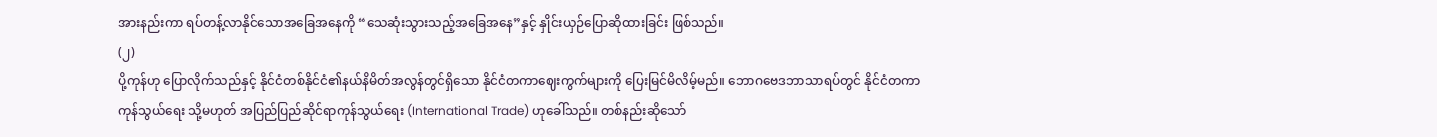အားနည်းကာ ရပ်တန့်လာနိုင်သောအခြေအနေကို “သေဆုံးသွားသည့်အခြေအနေ”နှင့် နှိုင်းယှဉ်ပြောဆိုထားခြင်း ဖြစ်သည်။
(၂)
ပို့ကုန်ဟု ပြောလိုက်သည်နှင့် နိုင်ငံတစ်နိုင်ငံ၏နယ်နိမိတ်အလွန်တွင်ရှိသော နိုင်ငံတကာဈေးကွက်များကို ပြေးမြင်မိလိမ့်မည်။ ဘောဂဗေဒဘာသာရပ်တွင် နိုင်ငံတကာကုန်သွယ်ရေး သို့မဟုတ် အပြည်ပြည်ဆိုင်ရာကုန်သွယ်ရေး (International Trade) ဟုခေါ်သည်။ တစ်နည်းဆိုသော်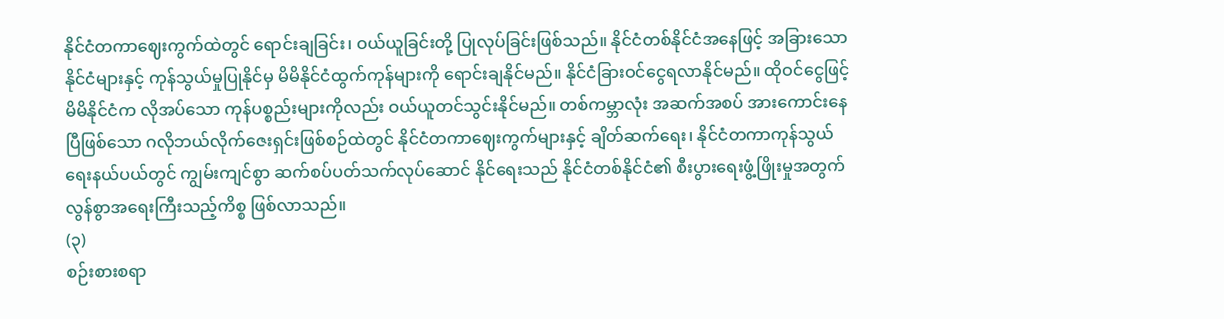နိုင်ငံတကာဈေးကွက်ထဲတွင် ရောင်းချခြင်း၊ ဝယ်ယူခြင်းတို့ ပြုလုပ်ခြင်းဖြစ်သည်။ နိုင်ငံတစ်နိုင်ငံအနေဖြင့် အခြားသောနိုင်ငံများနှင့် ကုန်သွယ်မှုပြုနိုင်မှ မိမိနိုင်ငံထွက်ကုန်များကို ရောင်းချနိုင်မည်။ နိုင်ငံခြားဝင်ငွေရလာနိုင်မည်။ ထိုဝင်ငွေဖြင့် မိမိနိုင်ငံက လိုအပ်သော ကုန်ပစ္စည်းများကိုလည်း ဝယ်ယူတင်သွင်းနိုင်မည်။ တစ်ကမ္ဘာလုံး အဆက်အစပ် အားကောင်းနေပြီဖြစ်သော ဂလိုဘယ်လိုက်ဇေးရှင်းဖြစ်စဉ်ထဲတွင် နိုင်ငံတကာဈေးကွက်များနှင့် ချိတ်ဆက်ရေး၊ နိုင်ငံတကာကုန်သွယ်ရေးနယ်ပယ်တွင် ကျွမ်းကျင်စွာ ဆက်စပ်ပတ်သက်လုပ်ဆောင် နိုင်ရေးသည် နိုင်ငံတစ်နိုင်ငံ၏ စီးပွားရေးဖွံ့ဖြိုးမှုအတွက် လွန်စွာအရေးကြီးသည့်ကိစ္စ ဖြစ်လာသည်။
(၃)
စဉ်းစားစရာ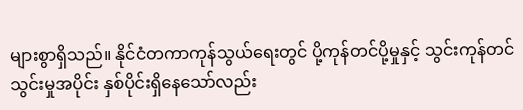များစွာရှိသည်။ နိုင်ငံတကာကုန်သွယ်ရေးတွင် ပို့ကုန်တင်ပို့မှုနှင့် သွင်းကုန်တင်သွင်းမှုအပိုင်း နှစ်ပိုင်းရှိနေသော်လည်း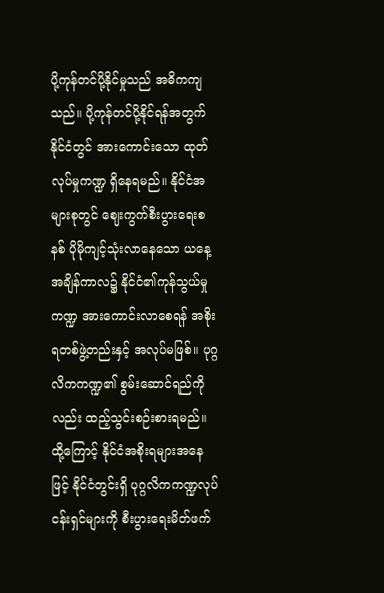ပို့ကုန်တင်ပို့နိုင်မှုသည် အဓိကကျသည်။ ပို့ကုန်တင်ပို့နိုင်ရန်အတွက် နိုင်ငံတွင် အားကောင်းသော ထုတ်လုပ်မှုကဏ္ဍ ရှိနေရမည်။ နိုင်ငံအများစုတွင် ဈေးကွက်စီးပွားရေးစနစ် ပိုမိုကျင့်သုံးလာနေသော ယနေ့အချိန်ကာလ၌ နိုင်ငံ၏ကုန်သွယ်မှုကဏ္ဍ အားကောင်းလာစေရန် အစိုးရတစ်ဖွဲ့တည်းနှင့် အလုပ်မဖြစ်။ ပုဂ္ဂလိကကဏ္ဍ၏ စွမ်းဆောင်ရည်ကိုလည်း ထည့်သွင်းစဉ်းစားရမည်။ ထို့ကြောင့် နိုင်ငံအစိုးရများအနေဖြင့် နိုင်ငံတွင်းရှိ ပုဂ္ဂလိကကဏ္ဍလုပ်ငန်းရှင်များကို စီးပွားရေးမိတ်ဖက်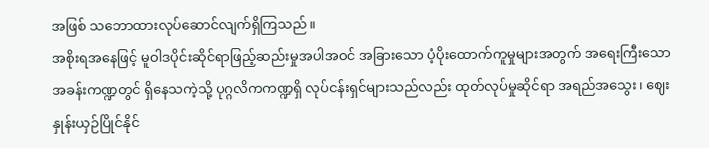အဖြစ် သဘောထားလုပ်ဆောင်လျက်ရှိကြသည်။
အစိုးရအနေဖြင့် မူဝါဒပိုင်းဆိုင်ရာဖြည့်ဆည်းမှုအပါအဝင် အခြားသော ပံ့ပိုးထောက်ကူမှုများအတွက် အရေးကြီးသော အခန်းကဏ္ဍတွင် ရှိနေသကဲ့သို့ ပုဂ္ဂလိကကဏ္ဍရှိ လုပ်ငန်းရှင်များသည်လည်း ထုတ်လုပ်မှုဆိုင်ရာ အရည်အသွေး၊ ဈေးနှုန်းယှဉ်ပြိုင်နိုင်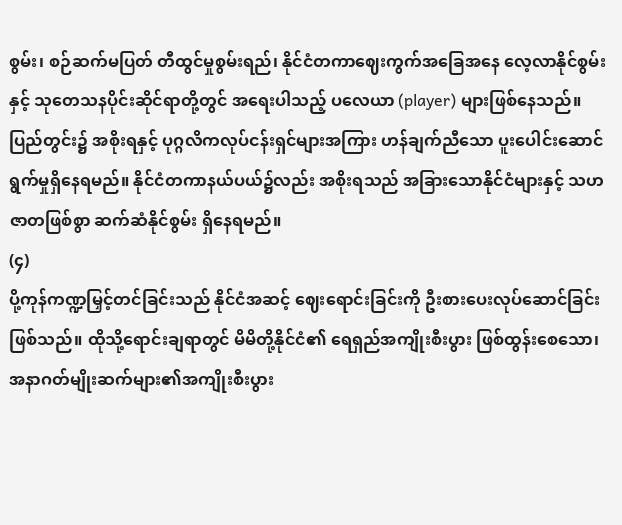စွမ်း၊ စဉ်ဆက်မပြတ် တီထွင်မှုစွမ်းရည်၊ နိုင်ငံတကာဈေးကွက်အခြေအနေ လေ့လာနိုင်စွမ်းနှင့် သုတေသနပိုင်းဆိုင်ရာတို့တွင် အရေးပါသည့် ပလေယာ (player) များဖြစ်နေသည်။ ပြည်တွင်း၌ အစိုးရနှင့် ပုဂ္ဂလိကလုပ်ငန်းရှင်များအကြား ဟန်ချက်ညီသော ပူးပေါင်းဆောင်ရွက်မှုရှိနေရမည်။ နိုင်ငံတကာနယ်ပယ်၌လည်း အစိုးရသည် အခြားသောနိုင်ငံများနှင့် သဟဇာတဖြစ်စွာ ဆက်ဆံနိုင်စွမ်း ရှိနေရမည်။
(၄)
ပို့ကုန်ကဏ္ဍမြှင့်တင်ခြင်းသည် နိုင်ငံအဆင့် ဈေးရောင်းခြင်းကို ဦးစားပေးလုပ်ဆောင်ခြင်းဖြစ်သည်။ ထိုသို့ရောင်းချရာတွင် မိမိတို့နိုင်ငံ၏ ရေရှည်အကျိုးစီးပွား ဖြစ်ထွန်းစေသော၊ အနာဂတ်မျိုးဆက်များ၏အကျိုးစီးပွား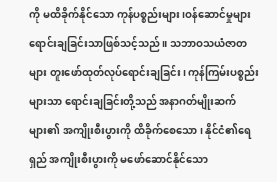ကို မထိခိုက်နိုင်သော ကုန်ပစ္စည်းများ၊ဝန်ဆောင်မှုများ ရောင်းချခြင်းသာဖြစ်သင့်သည်။ သဘာဝသယံဇာတများ တူးဖော်ထုတ်လုပ်ရောင်းချခြင်း၊ ကုန်ကြမ်းပစ္စည်းများသာ ရောင်းချခြင်းတို့သည် အနာဂတ်မျိုးဆက်များ၏ အကျိုးစီးပွားကို ထိခိုက်စေသော၊ နိုင်ငံ၏ရေရှည် အကျိုးစီးပွားကို မဖော်ဆောင်နိုင်သော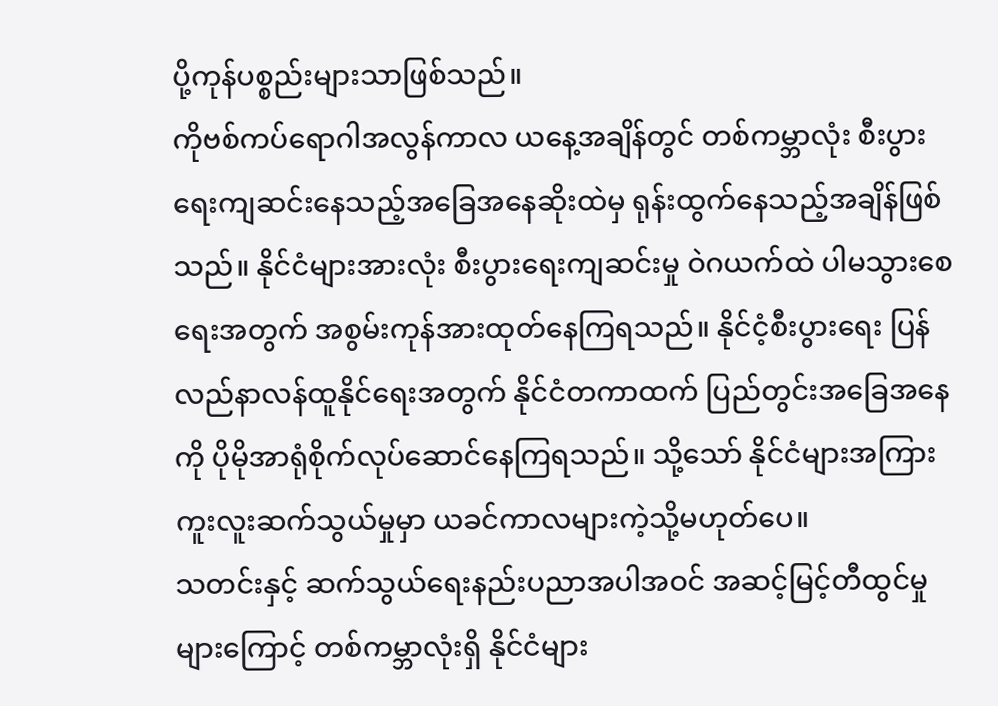ပို့ကုန်ပစ္စည်းများသာဖြစ်သည်။
ကိုဗစ်ကပ်ရောဂါအလွန်ကာလ ယနေ့အချိန်တွင် တစ်ကမ္ဘာလုံး စီးပွားရေးကျဆင်းနေသည့်အခြေအနေဆိုးထဲမှ ရုန်းထွက်နေသည့်အချိန်ဖြစ်သည်။ နိုင်ငံများအားလုံး စီးပွားရေးကျဆင်းမှု ဝဲဂယက်ထဲ ပါမသွားစေရေးအတွက် အစွမ်းကုန်အားထုတ်နေကြရသည်။ နိုင်ငံ့စီးပွားရေး ပြန်လည်နာလန်ထူနိုင်ရေးအတွက် နိုင်ငံတကာထက် ပြည်တွင်းအခြေအနေကို ပိုမိုအာရုံစိုက်လုပ်ဆောင်နေကြရသည်။ သို့သော် နိုင်ငံများအကြားကူးလူးဆက်သွယ်မှုမှာ ယခင်ကာလများကဲ့သို့မဟုတ်ပေ။
သတင်းနှင့် ဆက်သွယ်ရေးနည်းပညာအပါအဝင် အဆင့်မြင့်တီထွင်မှုများကြောင့် တစ်ကမ္ဘာလုံးရှိ နိုင်ငံများ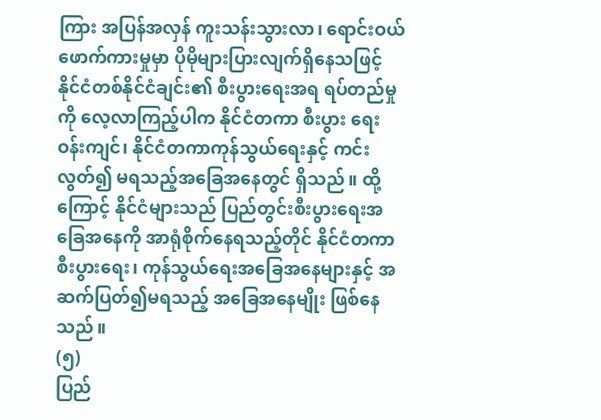ကြား အပြန်အလှန် ကူးသန်းသွားလာ၊ ရောင်းဝယ်ဖောက်ကားမှုမှာ ပိုမိုများပြားလျက်ရှိနေသဖြင့် နိုင်ငံတစ်နိုင်ငံချင်း၏ စီးပွားရေးအရ ရပ်တည်မှုကို လေ့လာကြည့်ပါက နိုင်ငံတကာ စီးပွား ရေးဝန်းကျင်၊ နိုင်ငံတကာကုန်သွယ်ရေးနှင့် ကင်းလွတ်၍ မရသည့်အခြေအနေတွင် ရှိသည်။ ထို့ကြောင့် နိုင်ငံများသည် ပြည်တွင်းစီးပွားရေးအခြေအနေကို အာရုံစိုက်နေရသည့်တိုင် နိုင်ငံတကာစီးပွားရေး၊ ကုန်သွယ်ရေးအခြေအနေများနှင့် အဆက်ပြတ်၍မရသည့် အခြေအနေမျိုး ဖြစ်နေသည်။
(၅)
ပြည်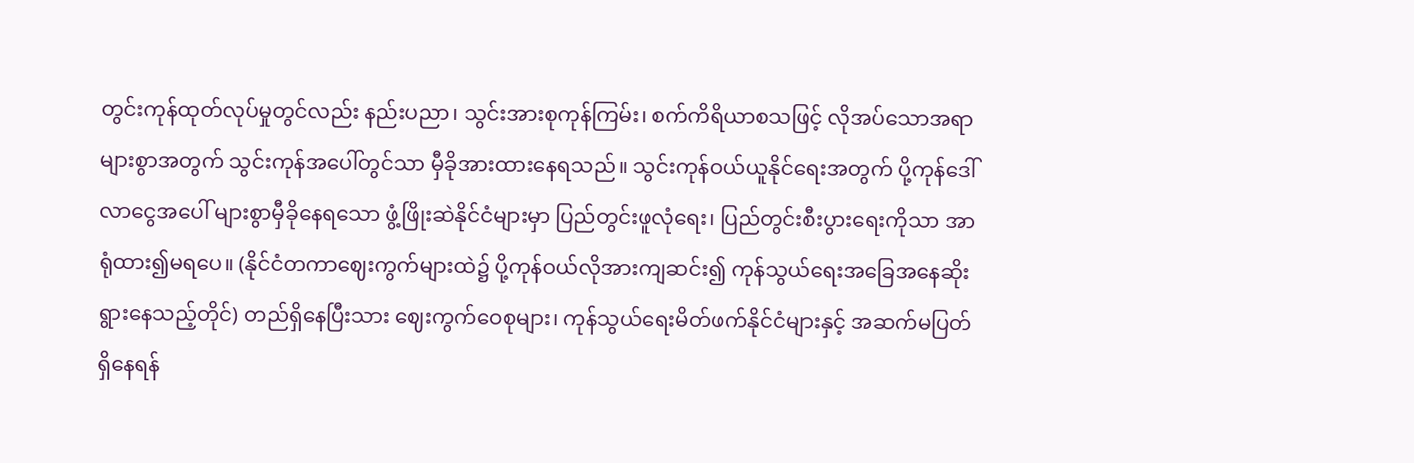တွင်းကုန်ထုတ်လုပ်မှုတွင်လည်း နည်းပညာ၊ သွင်းအားစုကုန်ကြမ်း၊ စက်ကိရိယာစသဖြင့် လိုအပ်သောအရာများစွာအတွက် သွင်းကုန်အပေါ်တွင်သာ မှီခိုအားထားနေရသည်။ သွင်းကုန်ဝယ်ယူနိုင်ရေးအတွက် ပို့ကုန်ဒေါ်လာငွေအပေါ် များစွာမှီခိုနေရသော ဖွံ့ဖြိုးဆဲနိုင်ငံများမှာ ပြည်တွင်းဖူလုံရေး၊ ပြည်တွင်းစီးပွားရေးကိုသာ အာရုံထား၍မရပေ။ (နိုင်ငံတကာဈေးကွက်များထဲ၌ ပို့ကုန်ဝယ်လိုအားကျဆင်း၍ ကုန်သွယ်ရေးအခြေအနေဆိုးရွားနေသည့်တိုင်) တည်ရှိနေပြီးသား ဈေးကွက်ဝေစုများ၊ ကုန်သွယ်ရေးမိတ်ဖက်နိုင်ငံများနှင့် အဆက်မပြတ်ရှိနေရန်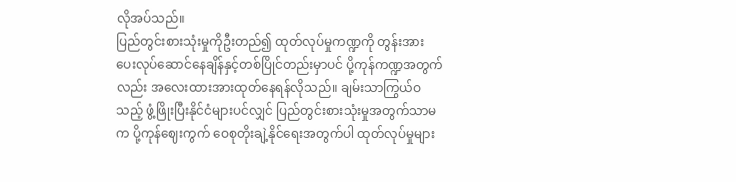လိုအပ်သည်။
ပြည်တွင်းစားသုံးမှုကိုဦးတည်၍ ထုတ်လုပ်မှုကဏ္ဍကို တွန်းအားပေးလုပ်ဆောင်နေချိန်နှင့်တစ်ပြိုင်တည်းမှာပင် ပို့ကုန်ကဏ္ဍအတွက်လည်း အလေးထားအားထုတ်နေရန်လိုသည်။ ချမ်းသာကြွယ်ဝသည့် ဖွံ့ဖြိုးပြီးနိုင်ငံများပင်လျှင် ပြည်တွင်းစားသုံးမှုအတွက်သာမက ပို့ကုန်ဈေးကွက် ဝေစုတိုးချဲ့နိုင်ရေးအတွက်ပါ ထုတ်လုပ်မှုများ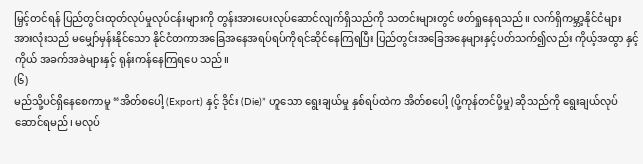မြှင့်တင်ရန် ပြည်တွင်းထုတ်လုပ်မှုလုပ်ငန်းများကို တွန်းအားပေးလုပ်ဆောင်လျက်ရှိသည်ကို သတင်းများတွင် ဖတ်ရှုနေရသည်။ လက်ရှိကမ္ဘာ့နိုင်ငံများအားလုံးသည် မမျှော်မှန်းနိုင်သော နိုင်ငံတကာအခြေအနေအရပ်ရပ်ကိုရင်ဆိုင်နေကြရပြီး ပြည်တွင်းအခြေအနေများနှင့်ပတ်သက်၍လည်း ကိုယ့်အထွာ နှင့်ကိုယ် အခက်အခဲများနှင့် ရုန်းကန်နေကြရပေ သည်။
(၆)
မည်သို့ပင်ရှိနေစေကာမူ “အိတ်စပေါ့ (Export) နှင့် ဒိုင်း (Die)” ဟူသော ရွေးချယ်မှု နှစ်ရပ်ထဲက အိတ်စပေါ့ (ပို့ကုန်တင်ပို့မှု) ဆိုသည်ကို ရွေးချယ်လုပ်ဆောင်ရမည်၊ မလုပ်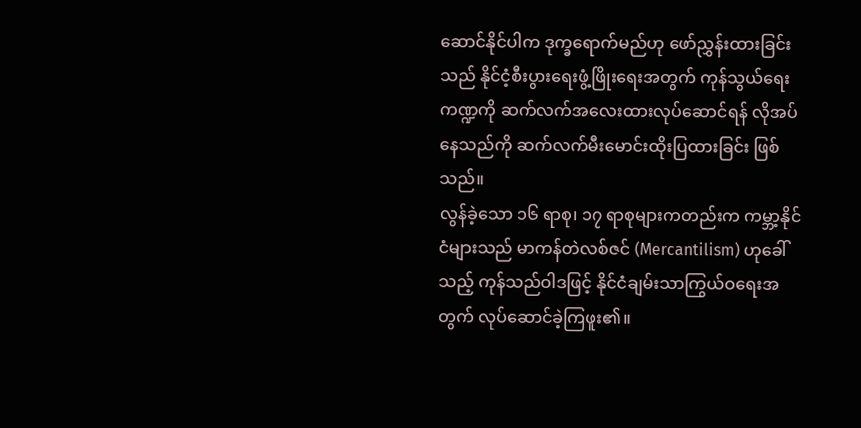ဆောင်နိုင်ပါက ဒုက္ခရောက်မည်ဟု ဖော်ညွှန်းထားခြင်းသည် နိုင်ငံ့စီးပွားရေးဖွံ့ဖြိုးရေးအတွက် ကုန်သွယ်ရေးကဏ္ဍကို ဆက်လက်အလေးထားလုပ်ဆောင်ရန် လိုအပ်နေသည်ကို ဆက်လက်မီးမောင်းထိုးပြထားခြင်း ဖြစ်သည်။
လွန်ခဲ့သော ၁၆ ရာစု၊ ၁၇ ရာစုများကတည်းက ကမ္ဘာ့နိုင်ငံများသည် မာကန်တဲလစ်ဇင် (Mercantilism) ဟုခေါ်သည့် ကုန်သည်ဝါဒဖြင့် နိုင်ငံချမ်းသာကြွယ်ဝရေးအတွက် လုပ်ဆောင်ခဲ့ကြဖူး၏။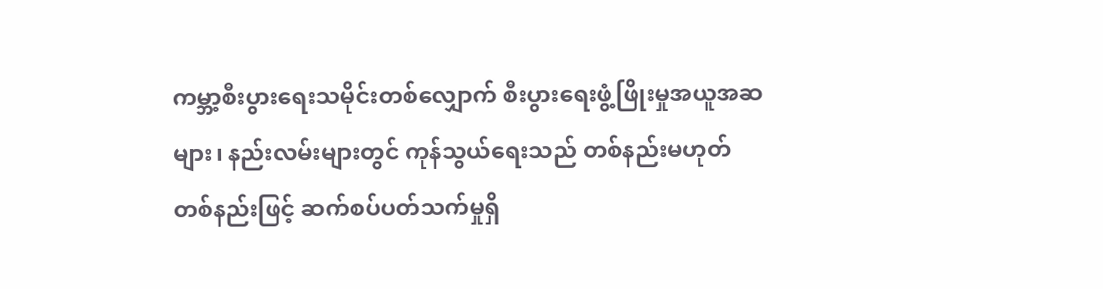ကမ္ဘာ့စီးပွားရေးသမိုင်းတစ်လျှောက် စီးပွားရေးဖွံ့ဖြိုးမှုအယူအဆများ၊ နည်းလမ်းများတွင် ကုန်သွယ်ရေးသည် တစ်နည်းမဟုတ်တစ်နည်းဖြင့် ဆက်စပ်ပတ်သက်မှုရှိ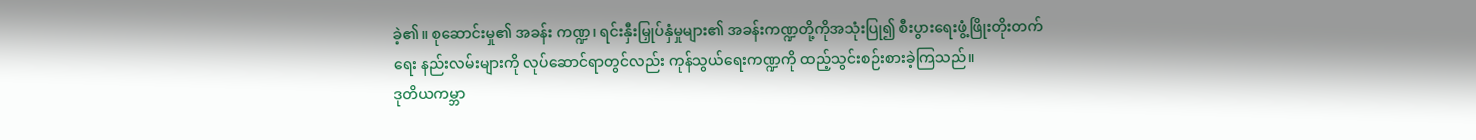ခဲ့၏။ စုဆောင်းမှု၏ အခန်း ကဏ္ဍ၊ ရင်းနှီးမြှုပ်နှံမှုများ၏ အခန်းကဏ္ဍတို့ကိုအသုံးပြု၍ စီးပွားရေးဖွံ့ဖြိုးတိုးတက်ရေး နည်းလမ်းများကို လုပ်ဆောင်ရာတွင်လည်း ကုန်သွယ်ရေးကဏ္ဍကို ထည့်သွင်းစဉ်းစားခဲ့ကြသည်။
ဒုတိယကမ္ဘာ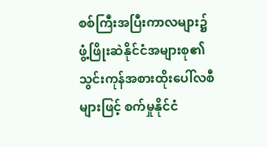စစ်ကြီးအပြီးကာလများ၌ ဖွံ့ဖြိုးဆဲနိုင်ငံအများစု၏ သွင်းကုန်အစားထိုးပေါ်လစီများဖြင့် စက်မှုနိုင်ငံ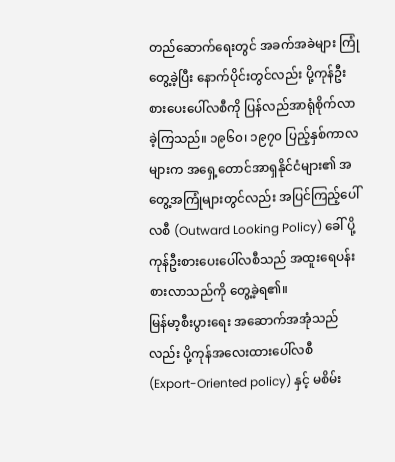တည်ဆောက်ရေးတွင် အခက်အခဲများ ကြုံတွေ့ခဲ့ပြီး နောက်ပိုင်းတွင်လည်း ပို့ကုန်ဦးစားပေးပေါ်လစီကို ပြန်လည်အာရုံစိုက်လာခဲ့ကြသည်။ ၁၉၆၀၊ ၁၉၇၀ ပြည့်နှစ်ကာလများက အရှေ့တောင်အာရှနိုင်ငံများ၏ အတွေ့အကြုံများတွင်လည်း အပြင်ကြည့်ပေါ်လစီ (Outward Looking Policy) ခေါ် ပို့ကုန်ဦးစားပေးပေါ်လစီသည် အထူးရေပန်းစားလာသည်ကို တွေ့ခဲ့ရ၏။
မြန်မာ့စီးပွားရေး အဆောက်အအုံသည်လည်း ပို့ကုန်အလေးထားပေါ်လစီ (Export-Oriented policy) နှင့် မစိမ်း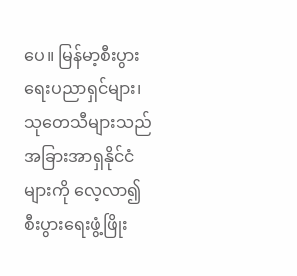ပေ။ မြန်မာ့စီးပွားရေးပညာရှင်များ၊ သုတေသီများသည် အခြားအာရှနိုင်ငံများကို လေ့လာ၍ စီးပွားရေးဖွံ့ဖြိုး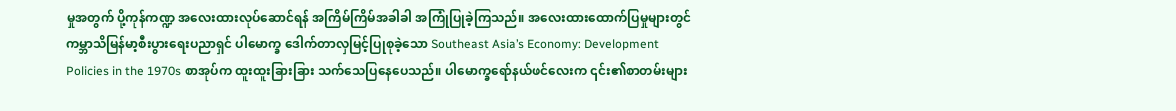မှုအတွက် ပို့ကုန်ကဏ္ဍ အလေးထားလုပ်ဆောင်ရန် အကြိမ်ကြိမ်အခါခါ အကြုံပြုခဲ့ကြသည်။ အလေးထားထောက်ပြမှုများတွင် ကမ္ဘာသိမြန်မာ့စီးပွားရေးပညာရှင် ပါမောက္ခ ဒေါက်တာလှမြင့်ပြုစုခဲ့သော Southeast Asia’s Economy: Development Policies in the 1970s စာအုပ်က ထူးထူးခြားခြား သက်သေပြနေပေသည်။ ပါမောက္ခရော်နယ်ဖင်လေးက ၎င်း၏စာတမ်းများ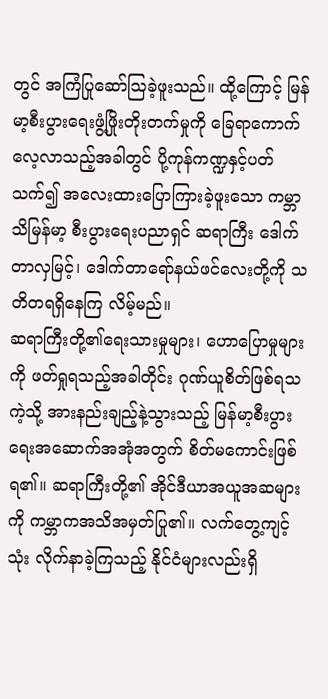တွင် အကြံပြုဆော်ဩခဲ့ဖူးသည်။ ထို့ကြောင့် မြန်မာ့စီးပွားရေးဖွံ့ဖြိုးတိုးတက်မှုကို ခြေရာကောက် လေ့လာသည့်အခါတွင် ပို့ကုန်ကဏ္ဍနှင့်ပတ်သက်၍ အလေးထားပြောကြားခဲ့ဖူးသော ကမ္ဘာသိမြန်မာ့ စီးပွားရေးပညာရှင် ဆရာကြီး ဒေါက်တာလှမြင့်၊ ဒေါက်တာရော်နယ်ဖင်လေးတို့ကို သတိတရရှိနေကြ လိမ့်မည်။
ဆရာကြီးတို့၏ရေးသားမှုများ၊ ဟောပြောမှုများကို ဖတ်ရှုရသည့်အခါတိုင်း ဂုဏ်ယူစိတ်ဖြစ်ရသကဲ့သို့ အားနည်းချည့်နဲ့သွားသည့် မြန်မာ့စီးပွားရေးအဆောက်အအုံအတွက် စိတ်မကောင်းဖြစ်ရ၏။ ဆရာကြီးတို့၏ အိုင်ဒီယာအယူအဆများကို ကမ္ဘာကအသိအမှတ်ပြု၏။ လက်တွေ့ကျင့်သုံး လိုက်နာခဲ့ကြသည့် နိုင်ငံများလည်းရှိ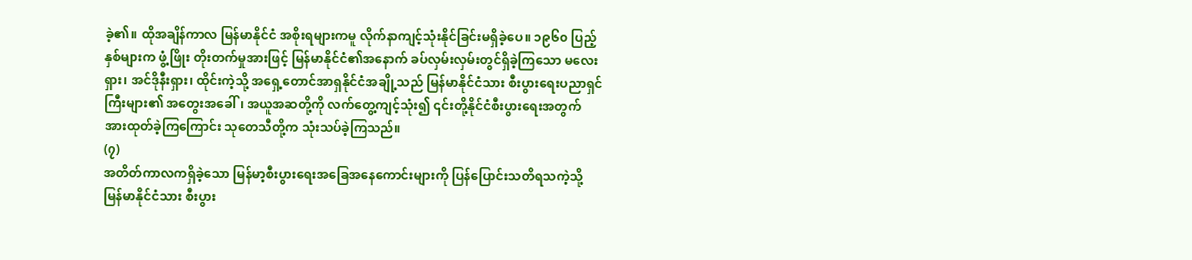ခဲ့၏။ ထိုအချိန်ကာလ မြန်မာနိုင်ငံ အစိုးရများကမူ လိုက်နာကျင့်သုံးနိုင်ခြင်းမရှိခဲ့ပေ။ ၁၉၆၀ ပြည့်နှစ်များက ဖွံ့ဖြိုး တိုးတက်မှုအားဖြင့် မြန်မာနိုင်ငံ၏အနောက် ခပ်လှမ်းလှမ်းတွင်ရှိခဲ့ကြသော မလေးရှား၊ အင်ဒိုနီးရှား၊ ထိုင်းကဲ့သို့ အရှေ့တောင်အာရှနိုင်ငံအချို့သည် မြန်မာနိုင်ငံသား စီးပွားရေးပညာရှင်ကြီးများ၏ အတွေးအခေါ်၊ အယူအဆတို့ကို လက်တွေ့ကျင့်သုံး၍ ၎င်းတို့နိုင်ငံစီးပွားရေးအတွက် အားထုတ်ခဲ့ကြကြောင်း သုတေသီတို့က သုံးသပ်ခဲ့ကြသည်။
(၇)
အတိတ်ကာလကရှိခဲ့သော မြန်မာ့စီးပွားရေးအခြေအနေကောင်းများကို ပြန်ပြောင်းသတိရသကဲ့သို့ မြန်မာနိုင်ငံသား စီးပွား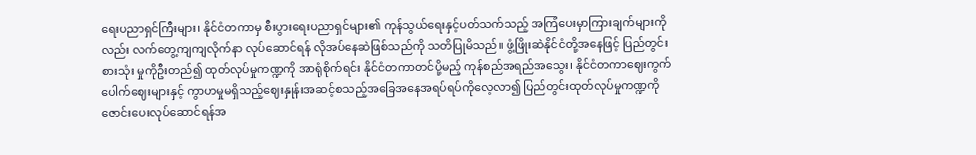ရေးပညာရှင်ကြီးများ၊ နိုင်ငံတကာမှ စီးပွားရေးပညာရှင်များ၏ ကုန်သွယ်ရေးနှင့်ပတ်သက်သည့် အကြံပေးမှာကြားချက်များကိုလည်း လက်တွေ့ကျကျလိုက်နာ လုပ်ဆောင်ရန် လိုအပ်နေဆဲဖြစ်သည်ကို သတိပြုမိသည်။ ဖွံ့ဖြိုးဆဲနိုင်ငံတို့အနေဖြင့် ပြည်တွင်းစားသုံး မှုကိုဦးတည်၍ ထုတ်လုပ်မှုကဏ္ဍကို အာရုံစိုက်ရင်း နိုင်ငံတကာတင်ပို့မည့် ကုန်စည်အရည်အသွေး၊ နိုင်ငံတကာဈေးကွက်ပေါက်ဈေးများနှင့် ကွာဟမှုမရှိသည့်ဈေးနှုန်းအဆင့်စသည့်အခြေအနေအရပ်ရပ်ကိုလေ့လာ၍ ပြည်တွင်းထုတ်လုပ်မှုကဏ္ဍကို ဇောင်းပေးလုပ်ဆောင်ရန်အ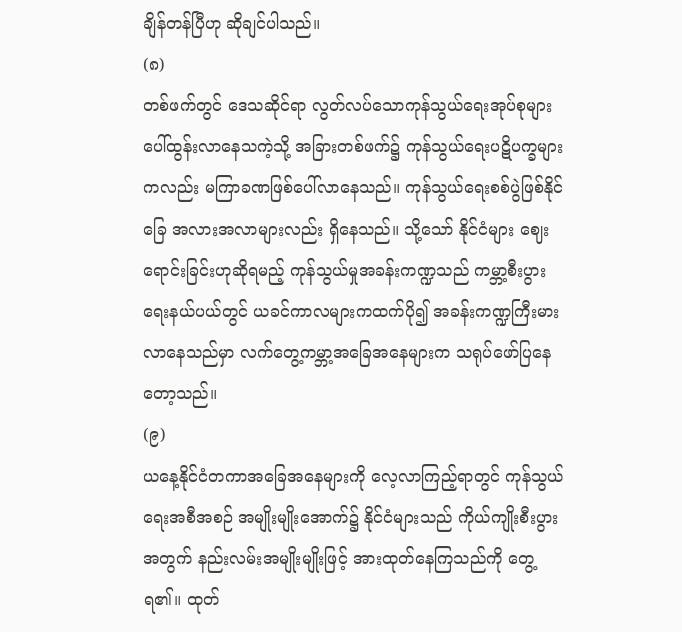ချိန်တန်ပြီဟု ဆိုချင်ပါသည်။
(၈)
တစ်ဖက်တွင် ဒေသဆိုင်ရာ လွတ်လပ်သောကုန်သွယ်ရေးအုပ်စုများ ပေါ်ထွန်းလာနေသကဲ့သို့ အခြားတစ်ဖက်၌ ကုန်သွယ်ရေးပဋိပက္ခများကလည်း မကြာခဏဖြစ်ပေါ်လာနေသည်။ ကုန်သွယ်ရေးစစ်ပွဲဖြစ်နိုင်ခြေ အလားအလာများလည်း ရှိနေသည်။ သို့သော် နိုင်ငံများ ဈေးရောင်းခြင်းဟုဆိုရမည့် ကုန်သွယ်မှုအခန်းကဏ္ဍသည် ကမ္ဘာ့စီးပွားရေးနယ်ပယ်တွင် ယခင်ကာလများကထက်ပို၍ အခန်းကဏ္ဍကြီးမားလာနေသည်မှာ လက်တွေ့ကမ္ဘာ့အခြေအနေများက သရုပ်ဖော်ပြနေတော့သည်။
(၉)
ယနေ့နိုင်ငံတကာအခြေအနေများကို လေ့လာကြည့်ရာတွင် ကုန်သွယ်ရေးအစီအစဉ် အမျိုးမျိုးအောက်၌ နိုင်ငံများသည် ကိုယ်ကျိုးစီးပွားအတွက် နည်းလမ်းအမျိုးမျိုးဖြင့် အားထုတ်နေကြသည်ကို တွေ့ရ၏။ ထုတ်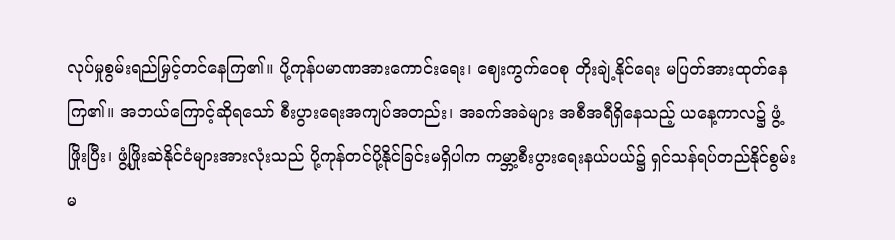လုပ်မှုစွမ်းရည်မြှင့်တင်နေကြ၏။ ပို့ကုန်ပမာဏအားကောင်းရေး၊ ဈေးကွက်ဝေစု တိုးချဲ့နိုင်ရေး မပြတ်အားထုတ်နေကြ၏။ အဘယ်ကြောင့်ဆိုရသော် စီးပွားရေးအကျပ်အတည်း၊ အခက်အခဲများ အစီအရီရှိနေသည့် ယနေ့ကာလ၌ ဖွံ့ဖြိုးပြီး၊ ဖွံ့ဖြိုးဆဲနိုင်ငံများအားလုံးသည် ပို့ကုန်တင်ပို့နိုင်ခြင်းမရှိပါက ကမ္ဘာ့စီးပွားရေးနယ်ပယ်၌ ရှင်သန်ရပ်တည်နိုင်စွမ်းမ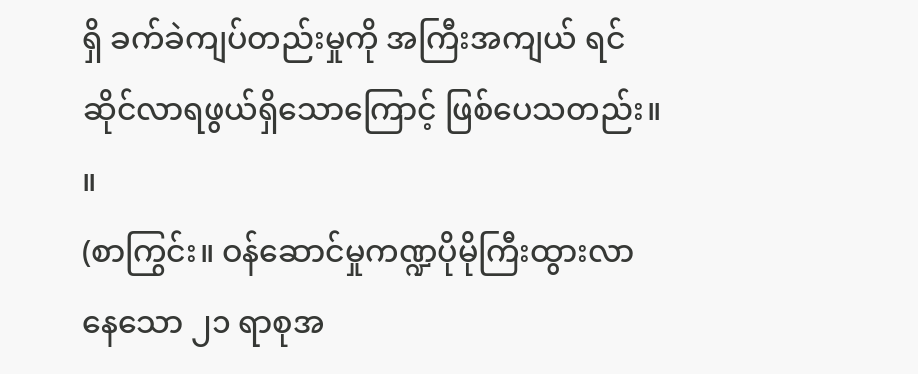ရှိ ခက်ခဲကျပ်တည်းမှုကို အကြီးအကျယ် ရင်ဆိုင်လာရဖွယ်ရှိသောကြောင့် ဖြစ်ပေသတည်း။ ။
(စာကြွင်း။ ဝန်ဆောင်မှုကဏ္ဍပိုမိုကြီးထွားလာနေသော ၂၁ ရာစုအ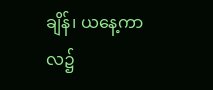ချိန်၊ ယနေ့ကာလ၌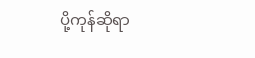ပို့ကုန်ဆိုရာ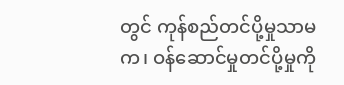တွင် ကုန်စည်တင်ပို့မှုသာမက၊ ဝန်ဆောင်မှုတင်ပို့မှုကို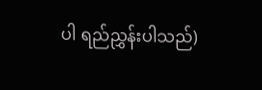ပါ ရည်ညွှန်းပါသည်)